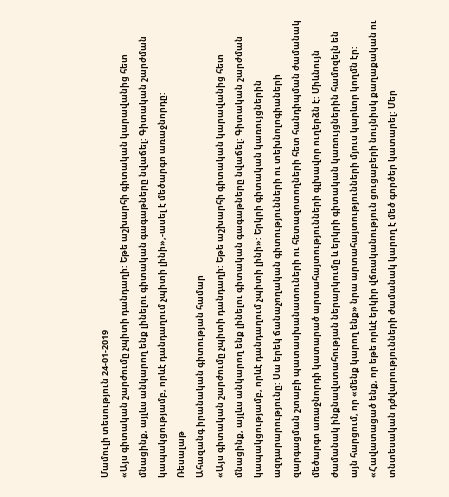Մամուլի տեսություն 24-01-2019
«Այս գիտական շարժումը չպիտի դանդաղի: Եթե աշխարհի գիտական կարավանից հետ մնացինք, այլևս անկարող ենք լինելու գիտական գագաթները նվաճել: Գիտական շարժման կապակցությամբ, որևէ դանդաղում չպիտի լինի»,-ասել է մեծարգո առաջնորդը:
Ռեսալաթ
Ահազանգ իրանական գիտության համար
«Այս գիտական շարժումը չպիտի դանդաղի: Եթե աշխարհի գիտական կարավանից հետ մնացինք, այլևս անկարող ենք լինելու գիտական գագաթները նվաճել: Գիտական շարժման կապակցությամբ, որևէ դանդաղում չպիտի լինի»: Երկրի գիտական կառույցներին ազդարարությունը: Սա երեկ ճանաչողական գիտությունների ու տեխնոլոգիաների զարգացման շտաբի պատասխանատուների ու հետազոտողների հետ հանդիպման ժամանակ մեծարգո առաջնորդի կատարած արտահայտությունների գլխավոր ուղերձն է: Միևնույն ժամանակ ինքնավստահության ներարկումը և երկրի գիտական կառույցներին համոզելն են այն հարցում, որ «մենք կարող ենք» նրա արտահայտությունների մյուս կարևոր կողմն էր: «Հավատացած ենք, որ եթե որևէ երկիր վճռականություն ցուցաբերի նույնիսկ քաղաքական ու տնտեսական դժվարությունների ժամանակ կարող է մեծ գործեր կատարել: Մեր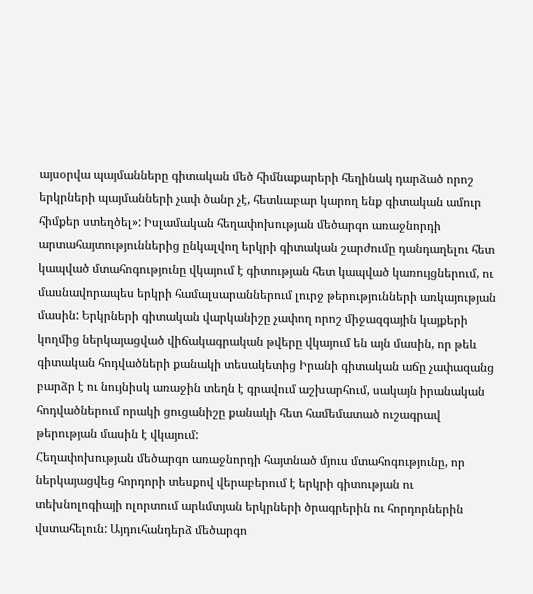այսօրվա պայմանները գիտական մեծ հիմնաքարերի հեղինակ դարձած որոշ երկրների պայմանների չափ ծանր չէ, հետևաբար կարող ենք գիտական ամուր հիմքեր ստեղծել»: Իսլամական հեղափոխության մեծարգո առաջնորդի արտահայտություններից ընկալվող երկրի գիտական շարժումը դանդաղելու հետ կապված մտահոգությունը վկայում է գիտության հետ կապված կառույցներում, ու մասնավորապես երկրի համալսարաններում լուրջ թերությունների առկայության մասին: Երկրների գիտական վարկանիշը չափող որոշ միջազգային կայքերի կողմից ներկայացված վիճակագրական թվերը վկայում են այն մասին, որ թեև գիտական հոդվածների քանակի տեսակետից Իրանի գիտական աճը չափազանց բարձր է ու նույնիսկ առաջին տեղն է գրավում աշխարհում, սակայն իրանական հոդվածներում որակի ցուցանիշը քանակի հետ համեմատած ուշագրավ թերության մասին է վկայում:
Հեղափոխության մեծարգո առաջնորդի հայտնած մյուս մտահոգությունը, որ ներկայացվեց հորդորի տեսքով վերաբերում է երկրի գիտության ու տեխնոլոգիայի ոլորտում արևմտյան երկրների ծրագրերին ու հորդորներին վստահելուն: Այդուհանդերձ մեծարգո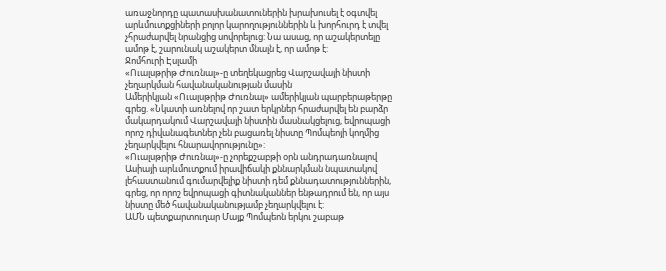առաջնորդը պատասխանատուներին խրախուսել է օգտվել արևմուտքցիների բոլոր կարողություններին և խորհուրդ է տվել չհրաժարվել նրանցից սովորելուց: Նա ասաց, որ աշակերտելը ամոթ է, շարունակ աշակերտ մնալն է, որ ամոթ է:
Ջոմհուրի Էսլամի
«Ուալսթրիթ Ժուռնալ»-ը տեղեկացրեց Վարշավայի նիստի չեղարկման հավանականության մասին
Ամերիկյան «Ուալսթրիթ Ժուռնալ» ամերիկյան պարբերաթերթը գրեց. «Նկատի առնելով որ շատ երկրներ հրաժարվել են բարձր մակարդակում Վարշավայի նիստին մասնակցելուց, եվրոպացի որոշ դիվանագետներ չեն բացառել նիստը Պոմպեոյի կողմից չեղարկվելու հնարավորությունը»:
«Ուալսթրիթ Ժուռնալ»-ը չորեքշաբթի օրն անդրադառնալով Ասիայի արևմուտքում իրավիճակի քննարկման նպատակով լեհաստանում գումարվելիք նիստի դեմ քննադատություններին, գրեց, որ որոշ եվրոպացի գիտնականներ ենթադրում են, որ այս նիստը մեծ հավանականությամբ չեղարկվելու է:
ԱՄՆ պետքարտուղար Մայք Պոմպեոն երկու շաբաթ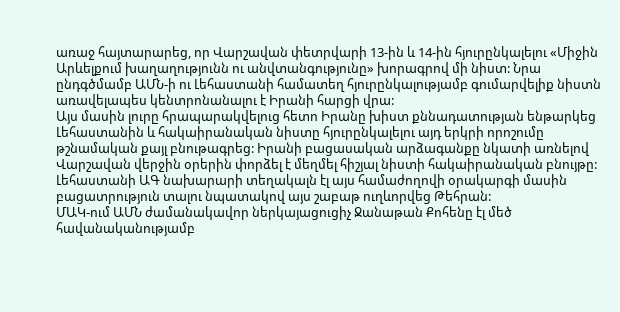առաջ հայտարարեց, որ Վարշավան փետրվարի 13-ին և 14-ին հյուրընկալելու «Միջին Արևելքում խաղաղությունն ու անվտանգությունը» խորագրով մի նիստ: Նրա ընդգծմամբ ԱՄՆ-ի ու Լեհաստանի համատեղ հյուրընկալությամբ գումարվելիք նիստն առավելապես կենտրոնանալու է Իրանի հարցի վրա:
Այս մասին լուրը հրապարակվելուց հետո Իրանը խիստ քննադատության ենթարկեց Լեհաստանին և հակաիրանական նիստը հյուրընկալելու այդ երկրի որոշումը թշնամական քայլ բնութագրեց: Իրանի բացասական արձագանքը նկատի առնելով Վարշավան վերջին օրերին փորձել է մեղմել հիշյալ նիստի հակաիրանական բնույթը: Լեհաստանի ԱԳ նախարարի տեղակալն էլ այս համաժողովի օրակարգի մասին բացատրություն տալու նպատակով այս շաբաթ ուղևորվեց Թեհրան:
ՄԱԿ-ում ԱՄՆ ժամանակավոր ներկայացուցիչ Ջանաթան Քոհենը էլ մեծ հավանականությամբ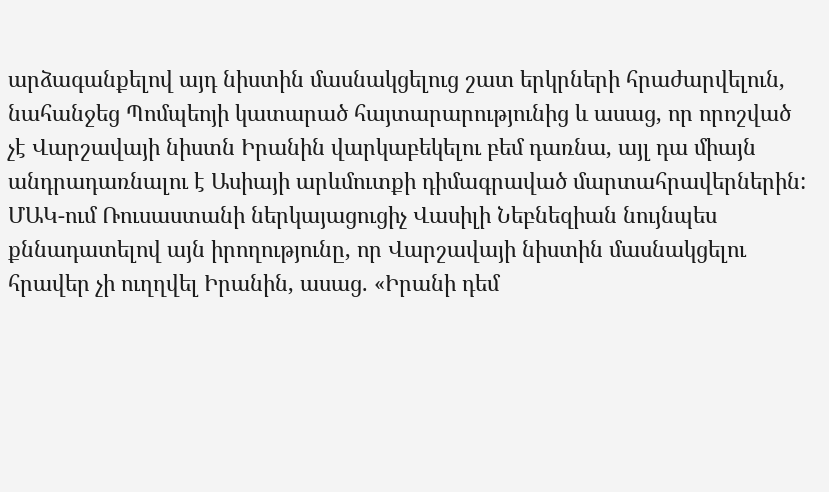արձագանքելով այդ նիստին մասնակցելուց շատ երկրների հրաժարվելուն, նահանջեց Պոմպեոյի կատարած հայտարարությունից և ասաց, որ որոշված չէ Վարշավայի նիստն Իրանին վարկաբեկելու բեմ դառնա, այլ դա միայն անդրադառնալու է Ասիայի արևմուտքի դիմագրաված մարտահրավերներին:
ՄԱԿ-ում Ռուսաստանի ներկայացուցիչ Վասիլի Նեբնեզիան նույնպես քննադատելով այն իրողությունը, որ Վարշավայի նիստին մասնակցելու հրավեր չի ուղղվել Իրանին, ասաց. «Իրանի դեմ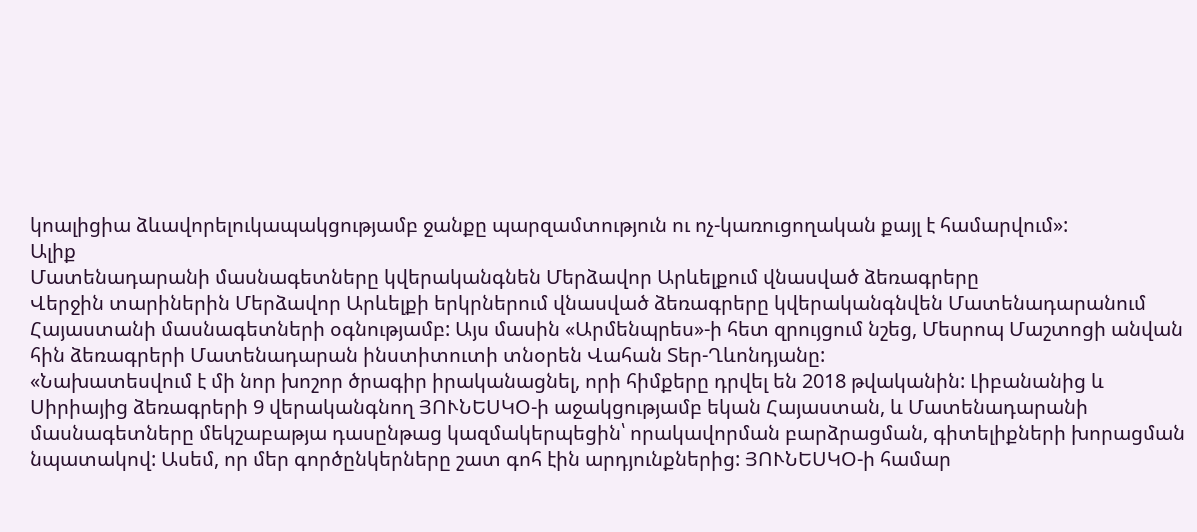կոալիցիա ձևավորելուկապակցությամբ ջանքը պարզամտություն ու ոչ-կառուցողական քայլ է համարվում»:
Ալիք
Մատենադարանի մասնագետները կվերականգնեն Մերձավոր Արևելքում վնասված ձեռագրերը
Վերջին տարիներին Մերձավոր Արևելքի երկրներում վնասված ձեռագրերը կվերականգնվեն Մատենադարանում Հայաստանի մասնագետների օգնությամբ: Այս մասին «Արմենպրես»-ի հետ զրույցում նշեց, Մեսրոպ Մաշտոցի անվան հին ձեռագրերի Մատենադարան ինստիտուտի տնօրեն Վահան Տեր-Ղևոնդյանը:
«Նախատեսվում է մի նոր խոշոր ծրագիր իրականացնել, որի հիմքերը դրվել են 2018 թվականին: Լիբանանից և Սիրիայից ձեռագրերի 9 վերականգնող ՅՈՒՆԵՍԿՕ-ի աջակցությամբ եկան Հայաստան, և Մատենադարանի մասնագետները մեկշաբաթյա դասընթաց կազմակերպեցին՝ որակավորման բարձրացման, գիտելիքների խորացման նպատակով: Ասեմ, որ մեր գործընկերները շատ գոհ էին արդյունքներից: ՅՈՒՆԵՍԿՕ-ի համար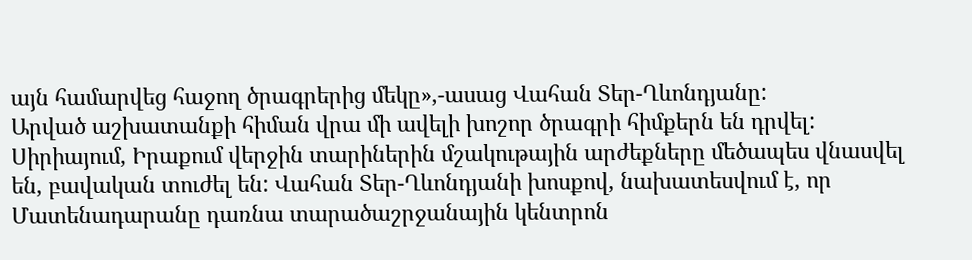այն համարվեց հաջող ծրագրերից մեկը»,-ասաց Վահան Տեր-Ղևոնդյանը:
Արված աշխատանքի հիման վրա մի ավելի խոշոր ծրագրի հիմքերն են դրվել: Սիրիայում, Իրաքում վերջին տարիներին մշակութային արժեքները մեծապես վնասվել են, բավական տուժել են: Վահան Տեր-Ղևոնդյանի խոսքով, նախատեսվում է, որ Մատենադարանը դառնա տարածաշրջանային կենտրոն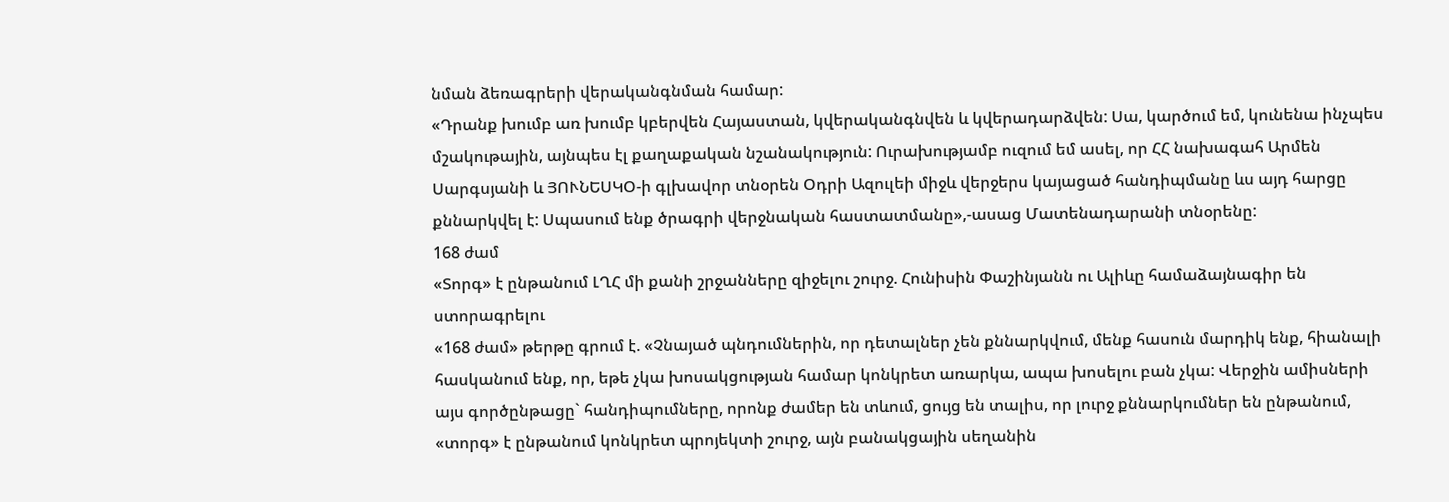նման ձեռագրերի վերականգնման համար:
«Դրանք խումբ առ խումբ կբերվեն Հայաստան, կվերականգնվեն և կվերադարձվեն: Սա, կարծում եմ, կունենա ինչպես մշակութային, այնպես էլ քաղաքական նշանակություն: Ուրախությամբ ուզում եմ ասել, որ ՀՀ նախագահ Արմեն Սարգսյանի և ՅՈՒՆԵՍԿՕ-ի գլխավոր տնօրեն Օդրի Ազուլեի միջև վերջերս կայացած հանդիպմանը ևս այդ հարցը քննարկվել է: Սպասում ենք ծրագրի վերջնական հաստատմանը»,-ասաց Մատենադարանի տնօրենը:
168 ժամ
«Տորգ» է ընթանում ԼՂՀ մի քանի շրջանները զիջելու շուրջ. Հունիսին Փաշինյանն ու Ալիևը համաձայնագիր են ստորագրելու
«168 ժամ» թերթը գրում է. «Չնայած պնդումներին, որ դետալներ չեն քննարկվում, մենք հասուն մարդիկ ենք, հիանալի հասկանում ենք, որ, եթե չկա խոսակցության համար կոնկրետ առարկա, ապա խոսելու բան չկա: Վերջին ամիսների այս գործընթացը` հանդիպումները, որոնք ժամեր են տևում, ցույց են տալիս, որ լուրջ քննարկումներ են ընթանում, «տորգ» է ընթանում կոնկրետ պրոյեկտի շուրջ, այն բանակցային սեղանին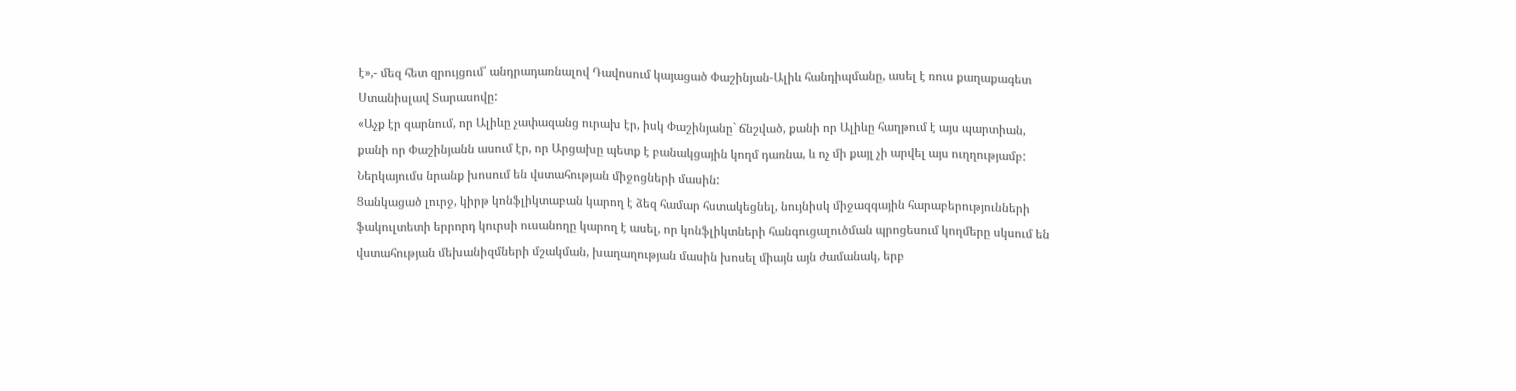է»,- մեզ հետ զրույցում՝ անդրադառնալով Դավոսում կայացած Փաշինյան-Ալիև հանդիպմանը, ասել է ռուս քաղաքագետ Ստանիսլավ Տարասովը:
«Աչք էր զարնում, որ Ալիևը չափազանց ուրախ էր, իսկ Փաշինյանը` ճնշված, քանի որ Ալիևը հաղթում է այս պարտիան, քանի որ Փաշինյանն ասում էր, որ Արցախը պետք է բանակցային կողմ դառնա, և ոչ մի քայլ չի արվել այս ուղղությամբ: Ներկայումս նրանք խոսում են վստահության միջոցների մասին:
Ցանկացած լուրջ, կիրթ կոնֆլիկտաբան կարող է ձեզ համար հստակեցնել, նույնիսկ միջազգային հարաբերությունների ֆակուլտետի երրորդ կուրսի ուսանողը կարող է ասել, որ կոնֆլիկտների հանգուցալուծման պրոցեսում կողմերը սկսում են վստահության մեխանիզմների մշակման, խաղաղության մասին խոսել միայն այն ժամանակ, երբ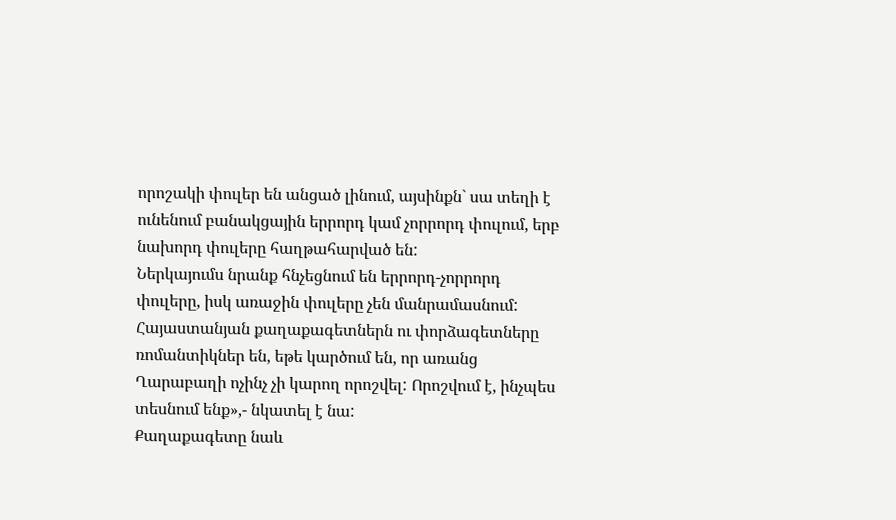որոշակի փուլեր են անցած լինում, այսինքն` սա տեղի է ունենում բանակցային երրորդ կամ չորրորդ փուլում, երբ նախորդ փուլերը հաղթահարված են:
Ներկայումս նրանք հնչեցնում են երրորդ-չորրորդ փուլերը, իսկ առաջին փուլերը չեն մանրամասնում: Հայաստանյան քաղաքագետներն ու փորձագետները ռոմանտիկներ են, եթե կարծում են, որ առանց Ղարաբաղի ոչինչ չի կարող որոշվել: Որոշվում է, ինչպես տեսնում ենք»,- նկատել է նա:
Քաղաքագետը նաև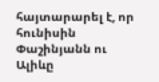հայտարարել է, որ հունիսին Փաշինյանն ու Ալիևը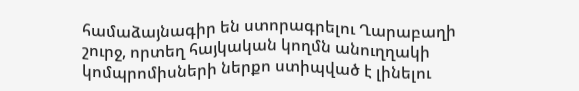համաձայնագիր են ստորագրելու Ղարաբաղի շուրջ, որտեղ հայկական կողմն անուղղակի կոմպրոմիսների ներքո ստիպված է լինելու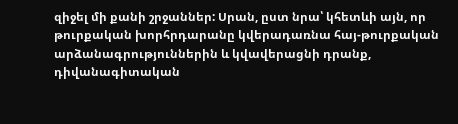զիջել մի քանի շրջաններ: Սրան, ըստ նրա՝ կհետևի այն, որ թուրքական խորհրդարանը կվերադառնա հայ-թուրքական արձանագրություններին և կվավերացնի դրանք, դիվանագիտական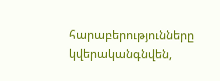հարաբերությունները կվերականգնվեն,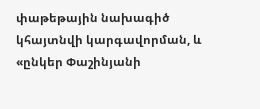փաթեթային նախագիծ կհայտնվի կարգավորման, և «ընկեր Փաշինյանի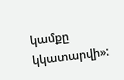կամքը կկատարվի»: